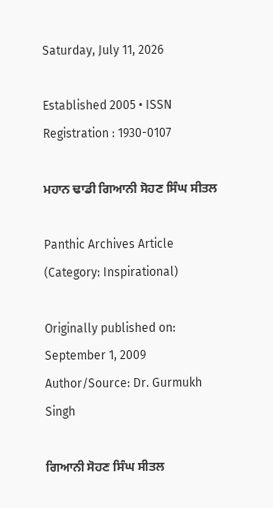Saturday, July 11, 2026

Established 2005 • ISSN Registration : 1930-0107

ਮਹਾਨ ਢਾਡੀ ਗਿਆਨੀ ਸੋਹਣ ਸਿੰਘ ਸੀਤਲ

Panthic Archives Article (Category: Inspirational)

Originally published on: September 1, 2009
Author/Source: Dr. Gurmukh Singh

ਗਿਆਨੀ ਸੋਹਣ ਸਿੰਘ ਸੀਤਲ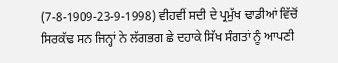(7-8-1909-23-9-1998) ਵੀਹਵੀਂ ਸਦੀ ਦੇ ਪ੍ਰਮੁੱਖ ਢਾਡੀਆਂ ਵਿੱਚੋਂ ਸਿਰਕੱਢ ਸਨ ਜਿਨ੍ਹਾਂ ਨੇ ਲੱਗਭਗ ਛੇ ਦਹਾਕੇ ਸਿੱਖ ਸੰਗਤਾਂ ਨੂੰ ਆਪਣੀ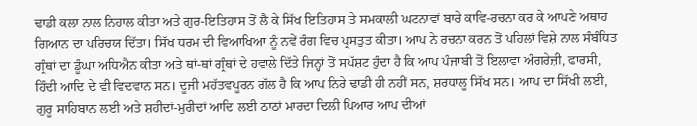ਢਾਡੀ ਕਲਾ ਨਾਲ ਨਿਹਾਲ ਕੀਤਾ ਅਤੇ ਗੁਰ-ਇਤਿਹਾਸ ਤੋਂ ਲੈ ਕੇ ਸਿੱਖ ਇਤਿਹਾਸ ਤੇ ਸਮਕਾਲੀ ਘਟਨਾਵਾਂ ਬਾਰੇ ਕਾਵਿ-ਰਚਨਾ ਕਰ ਕੇ ਆਪਣੇ ਅਥਾਹ ਗਿਆਨ ਦਾ ਪਰਿਚਯ ਦਿੱਤਾ। ਸਿੱਖ ਧਰਮ ਦੀ ਵਿਆਖਿਆ ਨੂੰ ਨਵੇਂ ਰੰਗ ਵਿਚ ਪ੍ਰਸਤੁਤ ਕੀਤਾ। ਆਪ ਨੇ ਰਚਨਾ ਕਰਨ ਤੋਂ ਪਹਿਲਾਂ ਵਿਸ਼ੇ ਨਾਲ ਸੰਬੰਧਿਤ ਗ੍ਰੰਥਾਂ ਦਾ ਡੂੰਘਾ ਅਧਿਐਨ ਕੀਤਾ ਅਤੇ ਥਾਂ-ਥਾਂ ਗ੍ਰੰਥਾਂ ਦੇ ਹਵਾਲੇ ਦਿੱਤੇ ਜਿਨ੍ਹਾਂ ਤੋਂ ਸਪੱਸ਼ਟ ਹੁੰਦਾ ਹੈ ਕਿ ਆਪ ਪੰਜਾਬੀ ਤੋਂ ਇਲਾਵਾ ਅੰਗਰੇਜ਼ੀ, ਫਾਰਸੀ, ਹਿੰਦੀ ਆਦਿ ਦੇ ਵੀ ਵਿਦਵਾਨ ਸਨ। ਦੂਜੀ ਮਹੱਤਵਪੂਰਨ ਗੱਲ ਹੈ ਕਿ ਆਪ ਨਿਰੇ ਢਾਡੀ ਹੀ ਨਹੀਂ ਸਨ, ਸ਼ਰਧਾਲੂ ਸਿੱਖ ਸਨ। ਆਪ ਦਾ ਸਿੱਖੀ ਲਈ, ਗੁਰੂ ਸਾਹਿਬਾਨ ਲਈ ਅਤੇ ਸ਼ਹੀਦਾਂ-ਮੁਰੀਦਾਂ ਆਦਿ ਲਈ ਠਾਠਾਂ ਮਾਰਦਾ ਦਿਲੀ ਪਿਆਰ ਆਪ ਦੀਆਂ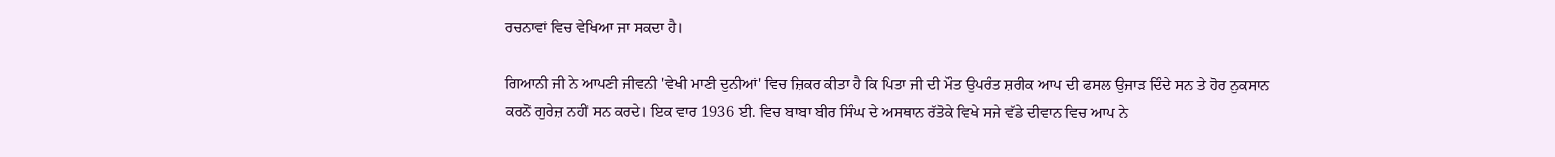ਰਚਨਾਵਾਂ ਵਿਚ ਵੇਖਿਆ ਜਾ ਸਕਦਾ ਹੈ।

ਗਿਆਨੀ ਜੀ ਨੇ ਆਪਣੀ ਜੀਵਨੀ 'ਵੇਖੀ ਮਾਣੀ ਦੁਨੀਆਂ' ਵਿਚ ਜ਼ਿਕਰ ਕੀਤਾ ਹੈ ਕਿ ਪਿਤਾ ਜੀ ਦੀ ਮੌਤ ਉਪਰੰਤ ਸ਼ਰੀਕ ਆਪ ਦੀ ਫਸਲ ਉਜਾੜ ਦਿੰਦੇ ਸਨ ਤੇ ਹੋਰ ਨੁਕਸਾਨ ਕਰਨੋਂ ਗੁਰੇਜ਼ ਨਹੀਂ ਸਨ ਕਰਦੇ। ਇਕ ਵਾਰ 1936 ਈ. ਵਿਚ ਬਾਬਾ ਬੀਰ ਸਿੰਘ ਦੇ ਅਸਥਾਨ ਰੱਤੋਕੇ ਵਿਖੇ ਸਜੇ ਵੱਡੇ ਦੀਵਾਨ ਵਿਚ ਆਪ ਨੇ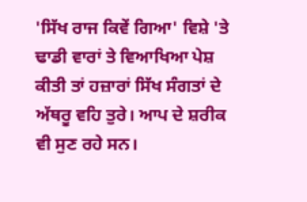'ਸਿੱਖ ਰਾਜ ਕਿਵੇਂ ਗਿਆ' ਵਿਸ਼ੇ 'ਤੇ ਢਾਡੀ ਵਾਰਾਂ ਤੇ ਵਿਆਖਿਆ ਪੇਸ਼ ਕੀਤੀ ਤਾਂ ਹਜ਼ਾਰਾਂ ਸਿੱਖ ਸੰਗਤਾਂ ਦੇ ਅੱਥਰੂ ਵਹਿ ਤੁਰੇ। ਆਪ ਦੇ ਸ਼ਰੀਕ ਵੀ ਸੁਣ ਰਹੇ ਸਨ।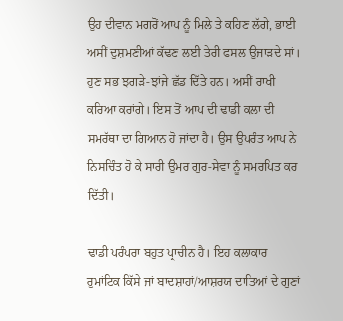ਉਹ ਦੀਵਾਨ ਮਗਰੋਂ ਆਪ ਨੂੰ ਮਿਲੇ ਤੇ ਕਹਿਣ ਲੱਗੇ, ਭਾਈ ਅਸੀਂ ਦੁਸ਼ਮਣੀਆਂ ਕੱਢਣ ਲਈ ਤੇਰੀ ਫਸਲ ਉਜਾੜਦੇ ਸਾਂ। ਹੁਣ ਸਭ ਝਗੜੇ-ਝਾਂਜੇ ਛੱਡ ਦਿੱਤੇ ਹਨ। ਅਸੀਂ ਰਾਖੀ ਕਰਿਆ ਕਰਾਂਗੇ। ਇਸ ਤੋਂ ਆਪ ਦੀ ਢਾਡੀ ਕਲਾ ਦੀ ਸਮਰੱਥਾ ਦਾ ਗਿਆਨ ਹੋ ਜਾਂਦਾ ਹੈ। ਉਸ ਉਪਰੰਤ ਆਪ ਨੇ ਨਿਸਚਿੰਤ ਹੋ ਕੇ ਸਾਰੀ ਉਮਰ ਗੁਰ-ਸੇਵਾ ਨੂੰ ਸਮਰਪਿਤ ਕਰ ਦਿੱਤੀ।

ਢਾਡੀ ਪਰੰਪਰਾ ਬਹੁਤ ਪ੍ਰਾਚੀਨ ਹੈ। ਇਹ ਕਲਾਕਾਰ ਰੁਮਾਂਟਿਕ ਕਿੱਸੇ ਜਾਂ ਬਾਦਸ਼ਾਹਾਂ/ਆਸ਼ਰਯ ਦਾਤਿਆਂ ਦੇ ਗੁਣਾਂ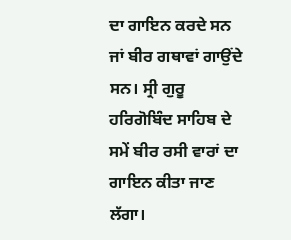ਦਾ ਗਾਇਨ ਕਰਦੇ ਸਨ ਜਾਂ ਬੀਰ ਗਥਾਵਾਂ ਗਾਉਂਦੇ ਸਨ। ਸ੍ਰੀ ਗੁਰੂ ਹਰਿਗੋਬਿੰਦ ਸਾਹਿਬ ਦੇ ਸਮੇਂ ਬੀਰ ਰਸੀ ਵਾਰਾਂ ਦਾ ਗਾਇਨ ਕੀਤਾ ਜਾਣ ਲੱਗਾ।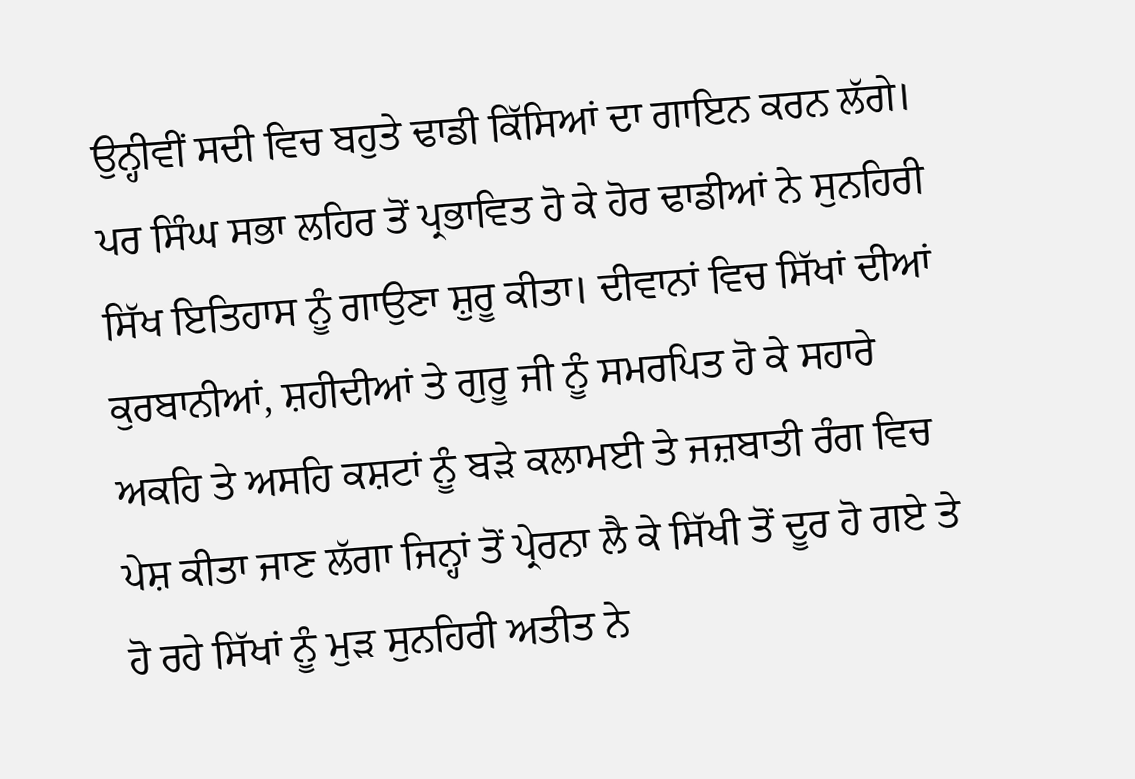ਉਨ੍ਹੀਵੀਂ ਸਦੀ ਵਿਚ ਬਹੁਤੇ ਢਾਡੀ ਕਿੱਸਿਆਂ ਦਾ ਗਾਇਨ ਕਰਨ ਲੱਗੇ। ਪਰ ਸਿੰਘ ਸਭਾ ਲਹਿਰ ਤੋਂ ਪ੍ਰਭਾਵਿਤ ਹੋ ਕੇ ਹੋਰ ਢਾਡੀਆਂ ਨੇ ਸੁਨਹਿਰੀ ਸਿੱਖ ਇਤਿਹਾਸ ਨੂੰ ਗਾਉਣਾ ਸ਼ੁਰੂ ਕੀਤਾ। ਦੀਵਾਨਾਂ ਵਿਚ ਸਿੱਖਾਂ ਦੀਆਂ ਕੁਰਬਾਨੀਆਂ, ਸ਼ਹੀਦੀਆਂ ਤੇ ਗੁਰੂ ਜੀ ਨੂੰ ਸਮਰਪਿਤ ਹੋ ਕੇ ਸਹਾਰੇ ਅਕਹਿ ਤੇ ਅਸਹਿ ਕਸ਼ਟਾਂ ਨੂੰ ਬੜੇ ਕਲਾਮਈ ਤੇ ਜਜ਼ਬਾਤੀ ਰੰਗ ਵਿਚ ਪੇਸ਼ ਕੀਤਾ ਜਾਣ ਲੱਗਾ ਜਿਨ੍ਹਾਂ ਤੋਂ ਪ੍ਰੇਰਨਾ ਲੈ ਕੇ ਸਿੱਖੀ ਤੋਂ ਦੂਰ ਹੋ ਗਏ ਤੇ ਹੋ ਰਹੇ ਸਿੱਖਾਂ ਨੂੰ ਮੁੜ ਸੁਨਹਿਰੀ ਅਤੀਤ ਨੇ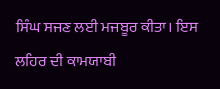ਸਿੰਘ ਸਜਣ ਲਈ ਮਜਬੂਰ ਕੀਤਾ। ਇਸ ਲਹਿਰ ਦੀ ਕਾਮਯਾਬੀ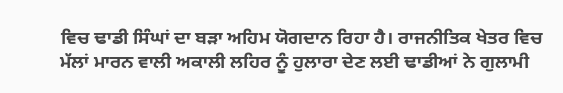ਵਿਚ ਢਾਡੀ ਸਿੰਘਾਂ ਦਾ ਬੜਾ ਅਹਿਮ ਯੋਗਦਾਨ ਰਿਹਾ ਹੈ। ਰਾਜਨੀਤਿਕ ਖੇਤਰ ਵਿਚ ਮੱਲਾਂ ਮਾਰਨ ਵਾਲੀ ਅਕਾਲੀ ਲਹਿਰ ਨੂੰ ਹੁਲਾਰਾ ਦੇਣ ਲਈ ਢਾਡੀਆਂ ਨੇ ਗੁਲਾਮੀ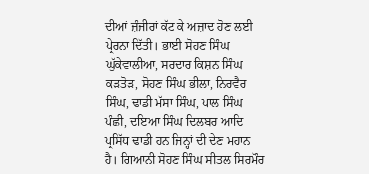ਦੀਆਂ ਜ਼ੰਜੀਰਾਂ ਕੱਟ ਕੇ ਅਜ਼ਾਦ ਹੋਣ ਲਈ ਪ੍ਰੇਰਨਾ ਦਿੱਤੀ। ਭਾਈ ਸੋਹਣ ਸਿੰਘ ਘੁੱਕੇਵਾਲੀਆ, ਸਰਦਾਰ ਕਿਸ਼ਨ ਸਿੰਘ ਕੜਤੋੜ, ਸੋਹਣ ਸਿੰਘ ਭੀਲਾ, ਨਿਰਵੈਰ ਸਿੰਘ, ਢਾਡੀ ਮੱਸਾ ਸਿੰਘ, ਪਾਲ ਸਿੰਘ ਪੰਛੀ, ਦਇਆ ਸਿੰਘ ਦਿਲਬਰ ਆਦਿ ਪ੍ਰਸਿੱਧ ਢਾਡੀ ਹਨ ਜਿਨ੍ਹਾਂ ਦੀ ਦੇਣ ਮਹਾਨ ਹੈ। ਗਿਆਨੀ ਸੋਹਣ ਸਿੰਘ ਸੀਤਲ ਸਿਰਮੌਰ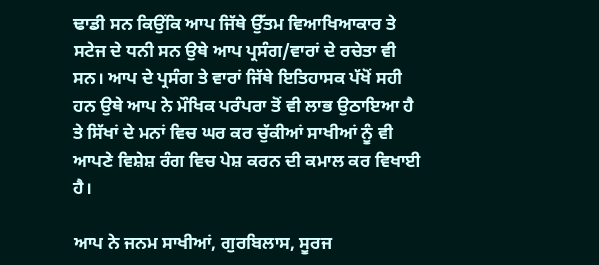ਢਾਡੀ ਸਨ ਕਿਉਂਕਿ ਆਪ ਜਿੱਥੇ ਉੱਤਮ ਵਿਆਖਿਆਕਾਰ ਤੇ ਸਟੇਜ ਦੇ ਧਨੀ ਸਨ ਉਥੇ ਆਪ ਪ੍ਰਸੰਗ/ਵਾਰਾਂ ਦੇ ਰਚੇਤਾ ਵੀ ਸਨ। ਆਪ ਦੇ ਪ੍ਰਸੰਗ ਤੇ ਵਾਰਾਂ ਜਿੱਥੇ ਇਤਿਹਾਸਕ ਪੱਖੋਂ ਸਹੀ ਹਨ ਉਥੇ ਆਪ ਨੇ ਮੌਖਿਕ ਪਰੰਪਰਾ ਤੋਂ ਵੀ ਲਾਭ ਉਠਾਇਆ ਹੈ ਤੇ ਸਿੱਖਾਂ ਦੇ ਮਨਾਂ ਵਿਚ ਘਰ ਕਰ ਚੁੱਕੀਆਂ ਸਾਖੀਆਂ ਨੂੰ ਵੀ ਆਪਣੇ ਵਿਸ਼ੇਸ਼ ਰੰਗ ਵਿਚ ਪੇਸ਼ ਕਰਨ ਦੀ ਕਮਾਲ ਕਰ ਵਿਖਾਈ ਹੈ।

ਆਪ ਨੇ ਜਨਮ ਸਾਖੀਆਂ, ਗੁਰਬਿਲਾਸ, ਸੂਰਜ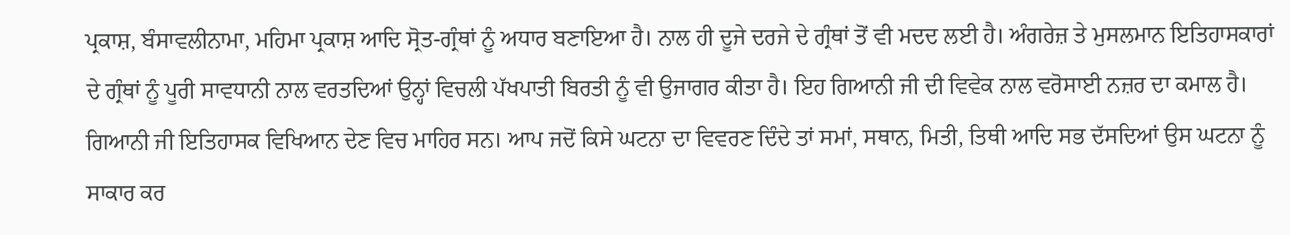ਪ੍ਰਕਾਸ਼, ਬੰਸਾਵਲੀਨਾਮਾ, ਮਹਿਮਾ ਪ੍ਰਕਾਸ਼ ਆਦਿ ਸ੍ਰੋਤ-ਗ੍ਰੰਥਾਂ ਨੂੰ ਅਧਾਰ ਬਣਾਇਆ ਹੈ। ਨਾਲ ਹੀ ਦੂਜੇ ਦਰਜੇ ਦੇ ਗ੍ਰੰਥਾਂ ਤੋਂ ਵੀ ਮਦਦ ਲਈ ਹੈ। ਅੰਗਰੇਜ਼ ਤੇ ਮੁਸਲਮਾਨ ਇਤਿਹਾਸਕਾਰਾਂ ਦੇ ਗ੍ਰੰਥਾਂ ਨੂੰ ਪੂਰੀ ਸਾਵਧਾਨੀ ਨਾਲ ਵਰਤਦਿਆਂ ਉਨ੍ਹਾਂ ਵਿਚਲੀ ਪੱਖਪਾਤੀ ਬਿਰਤੀ ਨੂੰ ਵੀ ਉਜਾਗਰ ਕੀਤਾ ਹੈ। ਇਹ ਗਿਆਨੀ ਜੀ ਦੀ ਵਿਵੇਕ ਨਾਲ ਵਰੋਸਾਈ ਨਜ਼ਰ ਦਾ ਕਮਾਲ ਹੈ। ਗਿਆਨੀ ਜੀ ਇਤਿਹਾਸਕ ਵਿਖਿਆਨ ਦੇਣ ਵਿਚ ਮਾਹਿਰ ਸਨ। ਆਪ ਜਦੋਂ ਕਿਸੇ ਘਟਨਾ ਦਾ ਵਿਵਰਣ ਦਿੰਦੇ ਤਾਂ ਸਮਾਂ, ਸਥਾਨ, ਮਿਤੀ, ਤਿਥੀ ਆਦਿ ਸਭ ਦੱਸਦਿਆਂ ਉਸ ਘਟਨਾ ਨੂੰ ਸਾਕਾਰ ਕਰ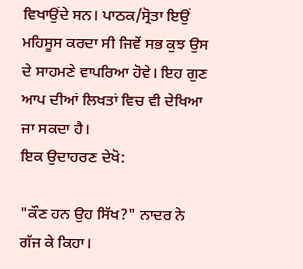ਵਿਖਾਉਂਦੇ ਸਨ। ਪਾਠਕ/ਸ੍ਰੋਤਾ ਇਉਂ ਮਹਿਸੂਸ ਕਰਦਾ ਸੀ ਜਿਵੇਂ ਸਭ ਕੁਝ ਉਸ ਦੇ ਸਾਹਮਣੇ ਵਾਪਰਿਆ ਹੋਵੇ। ਇਹ ਗੁਣ ਆਪ ਦੀਆਂ ਲਿਖਤਾਂ ਵਿਚ ਵੀ ਦੇਖਿਆ ਜਾ ਸਕਦਾ ਹੈ।
ਇਕ ਉਦਾਹਰਣ ਦੇਖੋ:

"ਕੌਣ ਹਨ ਉਹ ਸਿੱਖ?" ਨਾਦਰ ਨੇ ਗੱਜ ਕੇ ਕਿਹਾ।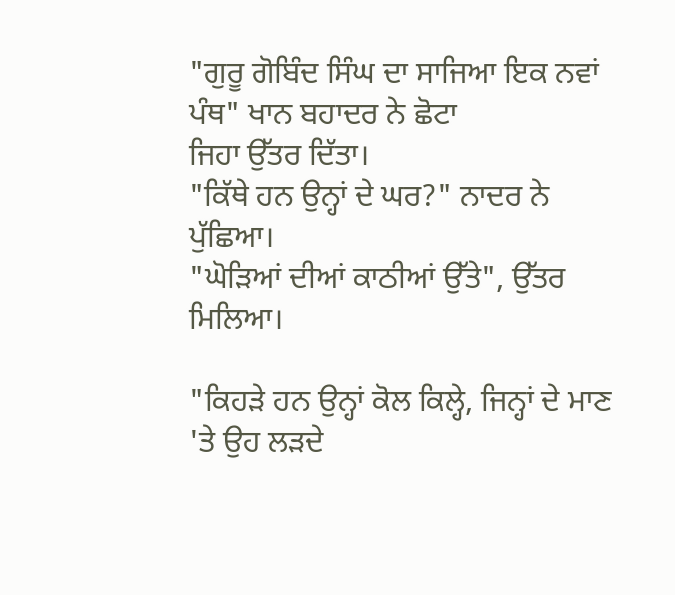"ਗੁਰੂ ਗੋਬਿੰਦ ਸਿੰਘ ਦਾ ਸਾਜਿਆ ਇਕ ਨਵਾਂ ਪੰਥ" ਖਾਨ ਬਹਾਦਰ ਨੇ ਛੋਟਾ
ਜਿਹਾ ਉੱਤਰ ਦਿੱਤਾ।
"ਕਿੱਥੇ ਹਨ ਉਨ੍ਹਾਂ ਦੇ ਘਰ?" ਨਾਦਰ ਨੇ ਪੁੱਛਿਆ।
"ਘੋੜਿਆਂ ਦੀਆਂ ਕਾਠੀਆਂ ਉੱਤੇ", ਉੱਤਰ ਮਿਲਿਆ।

"ਕਿਹੜੇ ਹਨ ਉਨ੍ਹਾਂ ਕੋਲ ਕਿਲ੍ਹੇ, ਜਿਨ੍ਹਾਂ ਦੇ ਮਾਣ 'ਤੇ ਉਹ ਲੜਦੇ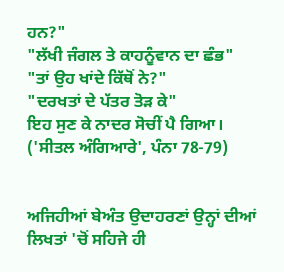ਹਨ?"
"ਲੱਖੀ ਜੰਗਲ ਤੇ ਕਾਹਨੂੰਵਾਨ ਦਾ ਛੰਭ"
"ਤਾਂ ਉਹ ਖਾਂਦੇ ਕਿੱਥੋਂ ਨੇ?"
"ਦਰਖਤਾਂ ਦੇ ਪੱਤਰ ਤੋੜ ਕੇ"
ਇਹ ਸੁਣ ਕੇ ਨਾਦਰ ਸੋਚੀਂ ਪੈ ਗਿਆ।
('ਸੀਤਲ ਅੰਗਿਆਰੇ', ਪੰਨਾ 78-79)


ਅਜਿਹੀਆਂ ਬੇਅੰਤ ਉਦਾਹਰਣਾਂ ਉਨ੍ਹਾਂ ਦੀਆਂ ਲਿਖਤਾਂ 'ਚੋਂ ਸਹਿਜੇ ਹੀ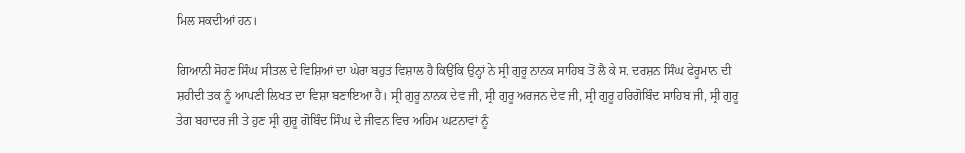ਮਿਲ ਸਕਦੀਆਂ ਹਨ।

ਗਿਆਨੀ ਸੋਹਣ ਸਿੰਘ ਸੀਤਲ ਦੇ ਵਿਸ਼ਿਆਂ ਦਾ ਘੇਰਾ ਬਹੁਤ ਵਿਸ਼ਾਲ ਹੈ ਕਿਉਂਕਿ ਉਨ੍ਹਾਂ ਨੇ ਸ੍ਰੀ ਗੁਰੂ ਨਾਨਕ ਸਾਹਿਬ ਤੋਂ ਲੈ ਕੇ ਸ. ਦਰਸ਼ਨ ਸਿੰਘ ਫੇਰੂਮਾਨ ਦੀ ਸ਼ਹੀਦੀ ਤਕ ਨੂੰ ਆਪਣੀ ਲਿਖਤ ਦਾ ਵਿਸ਼ਾ ਬਣਾਇਆ ਹੈ। ਸ੍ਰੀ ਗੁਰੂ ਨਾਨਕ ਦੇਵ ਜੀ, ਸ੍ਰੀ ਗੁਰੂ ਅਰਜਨ ਦੇਵ ਜੀ, ਸ੍ਰੀ ਗੁਰੂ ਹਰਿਗੋਬਿੰਦ ਸਾਹਿਬ ਜੀ, ਸ੍ਰੀ ਗੁਰੂ ਤੇਗ ਬਹਾਦਰ ਜੀ ਤੇ ਹੁਣ ਸ੍ਰੀ ਗੁਰੂ ਗੋਬਿੰਦ ਸਿੰਘ ਦੇ ਜੀਵਨ ਵਿਚ ਅਹਿਮ ਘਟਨਾਵਾਂ ਨੂੰ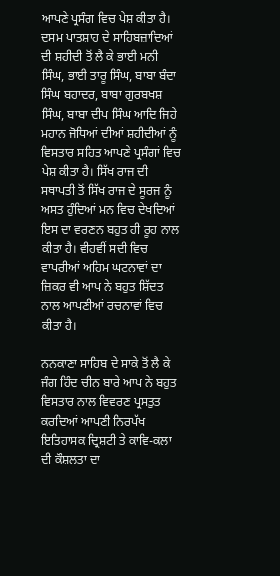ਆਪਣੇ ਪ੍ਰਸੰਗ ਵਿਚ ਪੇਸ਼ ਕੀਤਾ ਹੈ। ਦਸਮ ਪਾਤਸ਼ਾਹ ਦੇ ਸਾਹਿਬਜ਼ਾਦਿਆਂ ਦੀ ਸ਼ਹੀਦੀ ਤੋਂ ਲੈ ਕੇ ਭਾਈ ਮਨੀ ਸਿੰਘ, ਭਾਈ ਤਾਰੂ ਸਿੰਘ, ਬਾਬਾ ਬੰਦਾ ਸਿੰਘ ਬਹਾਦਰ, ਬਾਬਾ ਗੁਰਬਖਸ਼ ਸਿੰਘ, ਬਾਬਾ ਦੀਪ ਸਿੰਘ ਆਦਿ ਜਿਹੇ ਮਹਾਨ ਜੋਧਿਆਂ ਦੀਆਂ ਸ਼ਹੀਦੀਆਂ ਨੂੰ ਵਿਸਤਾਰ ਸਹਿਤ ਆਪਣੇ ਪ੍ਰਸੰਗਾਂ ਵਿਚ ਪੇਸ਼ ਕੀਤਾ ਹੈ। ਸਿੱਖ ਰਾਜ ਦੀ ਸਥਾਪਤੀ ਤੋਂ ਸਿੱਖ ਰਾਜ ਦੇ ਸੂਰਜ ਨੂੰ ਅਸਤ ਹੁੰਦਿਆਂ ਮਨ ਵਿਚ ਦੇਖਦਿਆਂ ਇਸ ਦਾ ਵਰਣਨ ਬਹੁਤ ਹੀ ਰੂਹ ਨਾਲ ਕੀਤਾ ਹੈ। ਵੀਹਵੀਂ ਸਦੀ ਵਿਚ ਵਾਪਰੀਆਂ ਅਹਿਮ ਘਟਨਾਵਾਂ ਦਾ ਜ਼ਿਕਰ ਵੀ ਆਪ ਨੇ ਬਹੁਤ ਸ਼ਿੱਦਤ ਨਾਲ ਆਪਣੀਆਂ ਰਚਨਾਵਾਂ ਵਿਚ ਕੀਤਾ ਹੈ।

ਨਨਕਾਣਾ ਸਾਹਿਬ ਦੇ ਸਾਕੇ ਤੋਂ ਲੈ ਕੇ ਜੰਗ ਹਿੰਦ ਚੀਨ ਬਾਰੇ ਆਪ ਨੇ ਬਹੁਤ ਵਿਸਤਾਰ ਨਾਲ ਵਿਵਰਣ ਪ੍ਰਸਤੁਤ ਕਰਦਿਆਂ ਆਪਣੀ ਨਿਰਪੱਖ ਇਤਿਹਾਸਕ ਦ੍ਰਿਸ਼ਟੀ ਤੇ ਕਾਵਿ-ਕਲਾ ਦੀ ਕੌਸ਼ਲਤਾ ਦਾ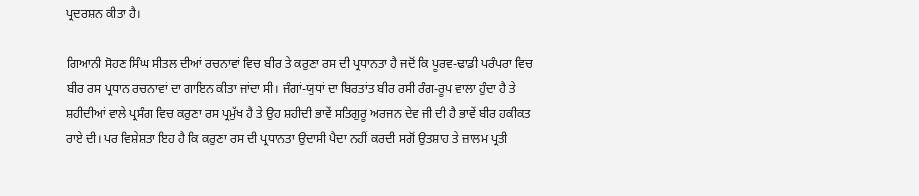ਪ੍ਰਦਰਸ਼ਨ ਕੀਤਾ ਹੈ।

ਗਿਆਨੀ ਸੋਹਣ ਸਿੰਘ ਸੀਤਲ ਦੀਆਂ ਰਚਨਾਵਾਂ ਵਿਚ ਬੀਰ ਤੇ ਕਰੁਣਾ ਰਸ ਦੀ ਪ੍ਰਧਾਨਤਾ ਹੈ ਜਦੋਂ ਕਿ ਪੂਰਵ-ਢਾਡੀ ਪਰੰਪਰਾ ਵਿਚ ਬੀਰ ਰਸ ਪ੍ਰਧਾਨ ਰਚਨਾਵਾਂ ਦਾ ਗਾਇਨ ਕੀਤਾ ਜਾਂਦਾ ਸੀ। ਜੰਗਾਂ-ਯੁਧਾਂ ਦਾ ਬਿਰਤਾਂਤ ਬੀਰ ਰਸੀ ਰੰਗ-ਰੂਪ ਵਾਲਾ ਹੁੰਦਾ ਹੈ ਤੇ ਸ਼ਹੀਦੀਆਂ ਵਾਲੇ ਪ੍ਰਸੰਗ ਵਿਚ ਕਰੁਣਾ ਰਸ ਪ੍ਰਮੁੱਖ ਹੈ ਤੇ ਉਹ ਸ਼ਹੀਦੀ ਭਾਵੇਂ ਸਤਿਗੁਰੂ ਅਰਜਨ ਦੇਵ ਜੀ ਦੀ ਹੈ ਭਾਵੇਂ ਬੀਰ ਹਕੀਕਤ ਰਾਏ ਦੀ। ਪਰ ਵਿਸ਼ੇਸ਼ਤਾ ਇਹ ਹੈ ਕਿ ਕਰੁਣਾ ਰਸ ਦੀ ਪ੍ਰਧਾਨਤਾ ਉਦਾਸੀ ਪੈਦਾ ਨਹੀਂ ਕਰਦੀ ਸਗੋਂ ਉਤਸ਼ਾਹ ਤੇ ਜ਼ਾਲਮ ਪ੍ਰਤੀ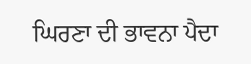ਘਿਰਣਾ ਦੀ ਭਾਵਨਾ ਪੈਦਾ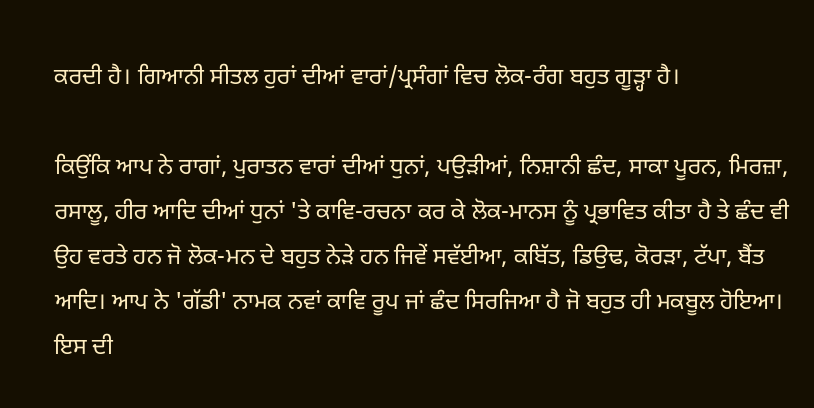ਕਰਦੀ ਹੈ। ਗਿਆਨੀ ਸੀਤਲ ਹੁਰਾਂ ਦੀਆਂ ਵਾਰਾਂ/ਪ੍ਰਸੰਗਾਂ ਵਿਚ ਲੋਕ-ਰੰਗ ਬਹੁਤ ਗੂੜ੍ਹਾ ਹੈ।

ਕਿਉਂਕਿ ਆਪ ਨੇ ਰਾਗਾਂ, ਪੁਰਾਤਨ ਵਾਰਾਂ ਦੀਆਂ ਧੁਨਾਂ, ਪਉੜੀਆਂ, ਨਿਸ਼ਾਨੀ ਛੰਦ, ਸਾਕਾ ਪੂਰਨ, ਮਿਰਜ਼ਾ, ਰਸਾਲੂ, ਹੀਰ ਆਦਿ ਦੀਆਂ ਧੁਨਾਂ 'ਤੇ ਕਾਵਿ-ਰਚਨਾ ਕਰ ਕੇ ਲੋਕ-ਮਾਨਸ ਨੂੰ ਪ੍ਰਭਾਵਿਤ ਕੀਤਾ ਹੈ ਤੇ ਛੰਦ ਵੀ ਉਹ ਵਰਤੇ ਹਨ ਜੋ ਲੋਕ-ਮਨ ਦੇ ਬਹੁਤ ਨੇੜੇ ਹਨ ਜਿਵੇਂ ਸਵੱਈਆ, ਕਬਿੱਤ, ਡਿਉਢ, ਕੋਰੜਾ, ਟੱਪਾ, ਬੈਂਤ ਆਦਿ। ਆਪ ਨੇ 'ਗੱਡੀ' ਨਾਮਕ ਨਵਾਂ ਕਾਵਿ ਰੂਪ ਜਾਂ ਛੰਦ ਸਿਰਜਿਆ ਹੈ ਜੋ ਬਹੁਤ ਹੀ ਮਕਬੂਲ ਹੋਇਆ। ਇਸ ਦੀ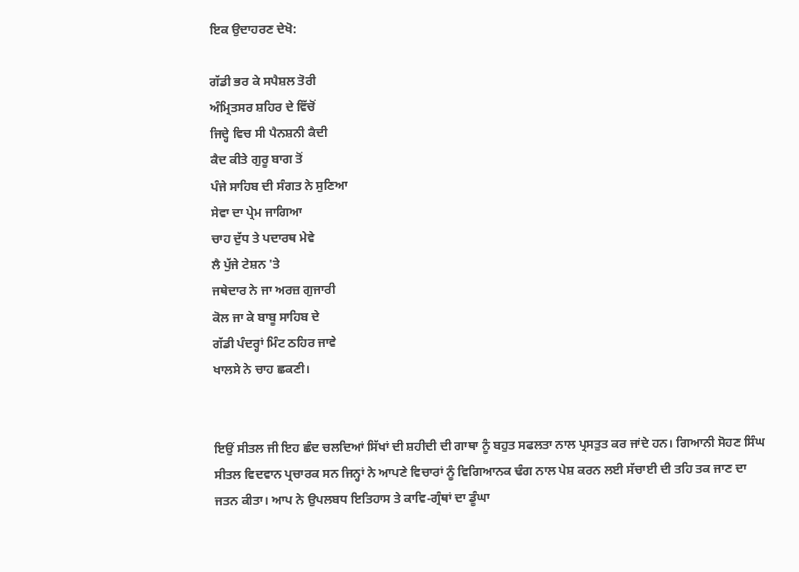ਇਕ ਉਦਾਹਰਣ ਦੇਖੋ:

ਗੱਡੀ ਭਰ ਕੇ ਸਪੈਸ਼ਲ ਤੋਰੀ
ਅੰਮ੍ਰਿਤਸਰ ਸ਼ਹਿਰ ਦੇ ਵਿੱਚੋਂ
ਜਿਦ੍ਹੇ ਵਿਚ ਸੀ ਪੈਨਸ਼ਨੀ ਕੈਦੀ
ਕੈਦ ਕੀਤੇ ਗੁਰੂ ਬਾਗ ਤੋਂ
ਪੰਜੇ ਸਾਹਿਬ ਦੀ ਸੰਗਤ ਨੇ ਸੁਣਿਆ
ਸੇਵਾ ਦਾ ਪ੍ਰੇਮ ਜਾਗਿਆ
ਚਾਹ ਦੁੱਧ ਤੇ ਪਦਾਰਥ ਮੇਵੇ
ਲੈ ਪੁੱਜੇ ਟੇਸ਼ਨ 'ਤੇ
ਜਥੇਦਾਰ ਨੇ ਜਾ ਅਰਜ਼ ਗੁਜਾਰੀ
ਕੋਲ ਜਾ ਕੇ ਬਾਬੂ ਸਾਹਿਬ ਦੇ
ਗੱਡੀ ਪੰਦਰ੍ਹਾਂ ਮਿੰਟ ਠਹਿਰ ਜਾਵੇ
ਖਾਲਸੇ ਨੇ ਚਾਹ ਛਕਣੀ।


ਇਉਂ ਸੀਤਲ ਜੀ ਇਹ ਛੰਦ ਚਲਦਿਆਂ ਸਿੱਖਾਂ ਦੀ ਸ਼ਹੀਦੀ ਦੀ ਗਾਥਾ ਨੂੰ ਬਹੁਤ ਸਫਲਤਾ ਨਾਲ ਪ੍ਰਸਤੁਤ ਕਰ ਜਾਂਦੇ ਹਨ। ਗਿਆਨੀ ਸੋਹਣ ਸਿੰਘ ਸੀਤਲ ਵਿਦਵਾਨ ਪ੍ਰਚਾਰਕ ਸਨ ਜਿਨ੍ਹਾਂ ਨੇ ਆਪਣੇ ਵਿਚਾਰਾਂ ਨੂੰ ਵਿਗਿਆਨਕ ਢੰਗ ਨਾਲ ਪੇਸ਼ ਕਰਨ ਲਈ ਸੱਚਾਈ ਦੀ ਤਹਿ ਤਕ ਜਾਣ ਦਾ ਜਤਨ ਕੀਤਾ। ਆਪ ਨੇ ਉਪਲਬਧ ਇਤਿਹਾਸ ਤੇ ਕਾਵਿ-ਗ੍ਰੰਥਾਂ ਦਾ ਡੂੰਘਾ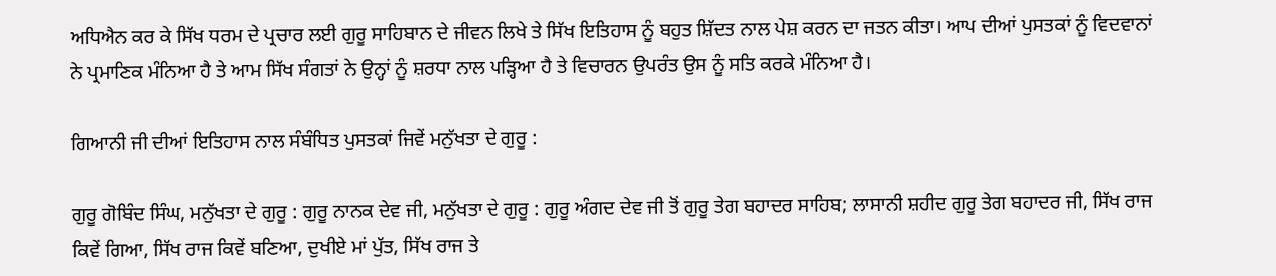ਅਧਿਐਨ ਕਰ ਕੇ ਸਿੱਖ ਧਰਮ ਦੇ ਪ੍ਰਚਾਰ ਲਈ ਗੁਰੂ ਸਾਹਿਬਾਨ ਦੇ ਜੀਵਨ ਲਿਖੇ ਤੇ ਸਿੱਖ ਇਤਿਹਾਸ ਨੂੰ ਬਹੁਤ ਸ਼ਿੱਦਤ ਨਾਲ ਪੇਸ਼ ਕਰਨ ਦਾ ਜਤਨ ਕੀਤਾ। ਆਪ ਦੀਆਂ ਪੁਸਤਕਾਂ ਨੂੰ ਵਿਦਵਾਨਾਂ ਨੇ ਪ੍ਰਮਾਣਿਕ ਮੰਨਿਆ ਹੈ ਤੇ ਆਮ ਸਿੱਖ ਸੰਗਤਾਂ ਨੇ ਉਨ੍ਹਾਂ ਨੂੰ ਸ਼ਰਧਾ ਨਾਲ ਪੜ੍ਹਿਆ ਹੈ ਤੇ ਵਿਚਾਰਨ ਉਪਰੰਤ ਉਸ ਨੂੰ ਸਤਿ ਕਰਕੇ ਮੰਨਿਆ ਹੈ।

ਗਿਆਨੀ ਜੀ ਦੀਆਂ ਇਤਿਹਾਸ ਨਾਲ ਸੰਬੰਧਿਤ ਪੁਸਤਕਾਂ ਜਿਵੇਂ ਮਨੁੱਖਤਾ ਦੇ ਗੁਰੂ :

ਗੁਰੂ ਗੋਬਿੰਦ ਸਿੰਘ, ਮਨੁੱਖਤਾ ਦੇ ਗੁਰੂ : ਗੁਰੂ ਨਾਨਕ ਦੇਵ ਜੀ, ਮਨੁੱਖਤਾ ਦੇ ਗੁਰੂ : ਗੁਰੂ ਅੰਗਦ ਦੇਵ ਜੀ ਤੋਂ ਗੁਰੂ ਤੇਗ ਬਹਾਦਰ ਸਾਹਿਬ; ਲਾਸਾਨੀ ਸ਼ਹੀਦ ਗੁਰੂ ਤੇਗ ਬਹਾਦਰ ਜੀ, ਸਿੱਖ ਰਾਜ ਕਿਵੇਂ ਗਿਆ, ਸਿੱਖ ਰਾਜ ਕਿਵੇਂ ਬਣਿਆ, ਦੁਖੀਏ ਮਾਂ ਪੁੱਤ, ਸਿੱਖ ਰਾਜ ਤੇ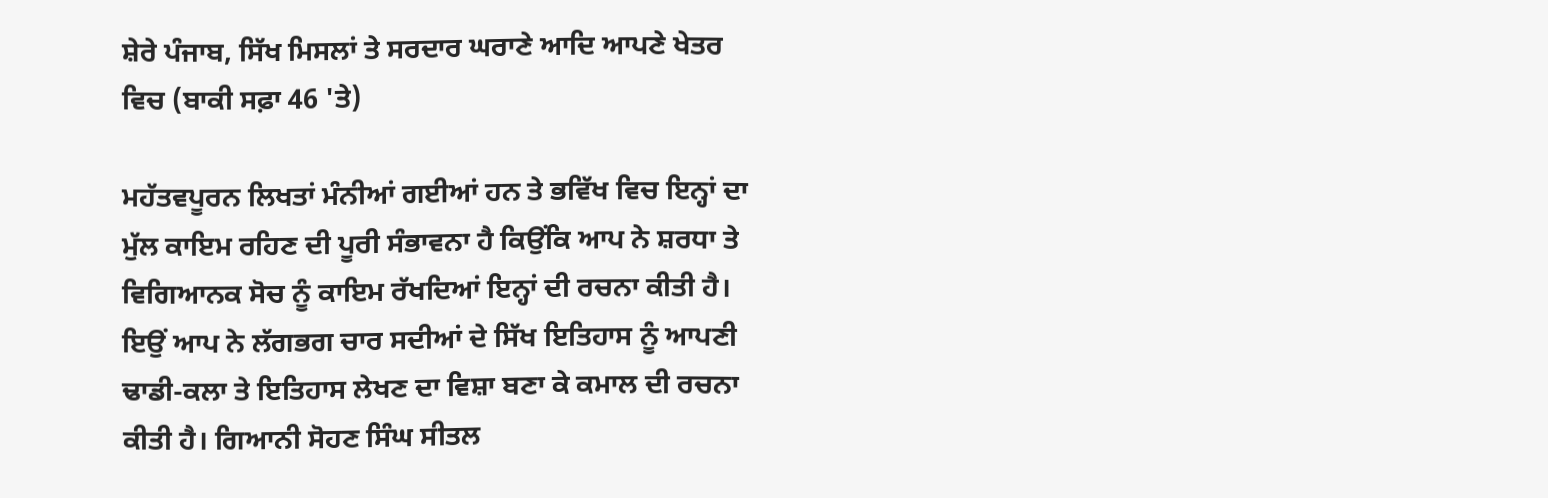ਸ਼ੇਰੇ ਪੰਜਾਬ, ਸਿੱਖ ਮਿਸਲਾਂ ਤੇ ਸਰਦਾਰ ਘਰਾਣੇ ਆਦਿ ਆਪਣੇ ਖੇਤਰ ਵਿਚ (ਬਾਕੀ ਸਫ਼ਾ 46 'ਤੇ)

ਮਹੱਤਵਪੂਰਨ ਲਿਖਤਾਂ ਮੰਨੀਆਂ ਗਈਆਂ ਹਨ ਤੇ ਭਵਿੱਖ ਵਿਚ ਇਨ੍ਹਾਂ ਦਾ ਮੁੱਲ ਕਾਇਮ ਰਹਿਣ ਦੀ ਪੂਰੀ ਸੰਭਾਵਨਾ ਹੈ ਕਿਉਂਕਿ ਆਪ ਨੇ ਸ਼ਰਧਾ ਤੇ ਵਿਗਿਆਨਕ ਸੋਚ ਨੂੰ ਕਾਇਮ ਰੱਖਦਿਆਂ ਇਨ੍ਹਾਂ ਦੀ ਰਚਨਾ ਕੀਤੀ ਹੈ। ਇਉਂ ਆਪ ਨੇ ਲੱਗਭਗ ਚਾਰ ਸਦੀਆਂ ਦੇ ਸਿੱਖ ਇਤਿਹਾਸ ਨੂੰ ਆਪਣੀ ਢਾਡੀ-ਕਲਾ ਤੇ ਇਤਿਹਾਸ ਲੇਖਣ ਦਾ ਵਿਸ਼ਾ ਬਣਾ ਕੇ ਕਮਾਲ ਦੀ ਰਚਨਾ ਕੀਤੀ ਹੈ। ਗਿਆਨੀ ਸੋਹਣ ਸਿੰਘ ਸੀਤਲ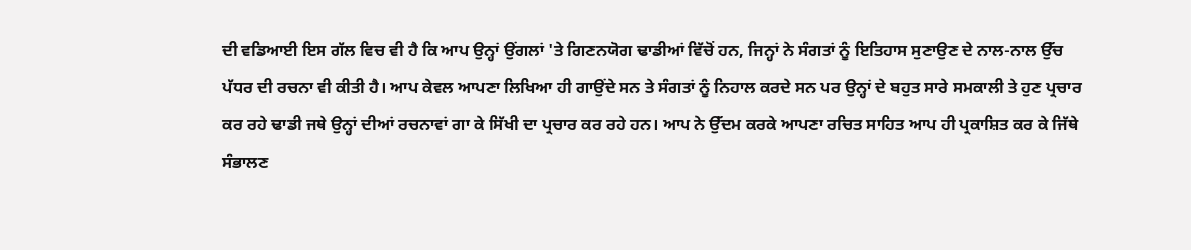ਦੀ ਵਡਿਆਈ ਇਸ ਗੱਲ ਵਿਚ ਵੀ ਹੈ ਕਿ ਆਪ ਉਨ੍ਹਾਂ ਉਂਗਲਾਂ 'ਤੇ ਗਿਣਨਯੋਗ ਢਾਡੀਆਂ ਵਿੱਚੋਂ ਹਨ, ਜਿਨ੍ਹਾਂ ਨੇ ਸੰਗਤਾਂ ਨੂੰ ਇਤਿਹਾਸ ਸੁਣਾਉਣ ਦੇ ਨਾਲ-ਨਾਲ ਉੱਚ ਪੱਧਰ ਦੀ ਰਚਨਾ ਵੀ ਕੀਤੀ ਹੈ। ਆਪ ਕੇਵਲ ਆਪਣਾ ਲਿਖਿਆ ਹੀ ਗਾਉਂਦੇ ਸਨ ਤੇ ਸੰਗਤਾਂ ਨੂੰ ਨਿਹਾਲ ਕਰਦੇ ਸਨ ਪਰ ਉਨ੍ਹਾਂ ਦੇ ਬਹੁਤ ਸਾਰੇ ਸਮਕਾਲੀ ਤੇ ਹੁਣ ਪ੍ਰਚਾਰ ਕਰ ਰਹੇ ਢਾਡੀ ਜਥੇ ਉਨ੍ਹਾਂ ਦੀਆਂ ਰਚਨਾਵਾਂ ਗਾ ਕੇ ਸਿੱਖੀ ਦਾ ਪ੍ਰਚਾਰ ਕਰ ਰਹੇ ਹਨ। ਆਪ ਨੇ ਉੱਦਮ ਕਰਕੇ ਆਪਣਾ ਰਚਿਤ ਸਾਹਿਤ ਆਪ ਹੀ ਪ੍ਰਕਾਸ਼ਿਤ ਕਰ ਕੇ ਜਿੱਥੇ ਸੰਭਾਲਣ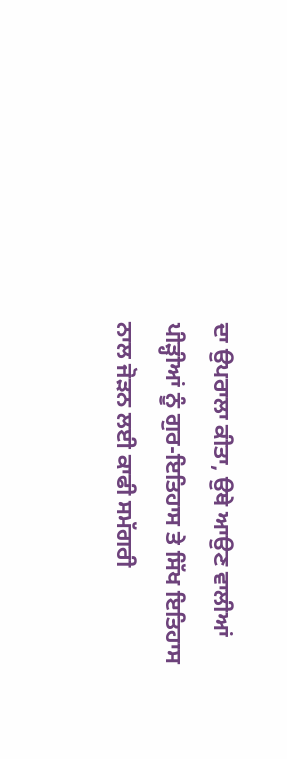ਦਾ ਉਪਰਾਲਾ ਕੀਤਾ, ਉਥੇ ਆਉਣ ਵਾਲੀਆਂ
ਪੀੜ੍ਹੀਆਂ ਨੂੰ ਗੁਰ-ਇਤਿਹਾਸ ਤੇ ਸਿੱਖ ਇਤਿਹਾਸ ਨਾਲ ਜੋੜਨ ਲਈ ਕਾਫੀ ਸਮੱਗਰੀ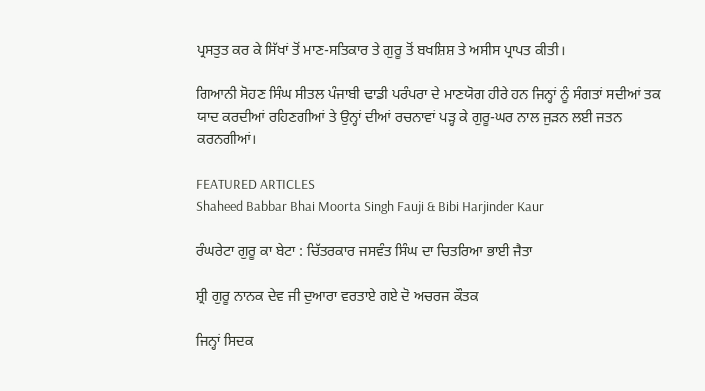ਪ੍ਰਸਤੁਤ ਕਰ ਕੇ ਸਿੱਖਾਂ ਤੋਂ ਮਾਣ-ਸਤਿਕਾਰ ਤੇ ਗੁਰੂ ਤੋਂ ਬਖਸ਼ਿਸ਼ ਤੇ ਅਸੀਸ ਪ੍ਰਾਪਤ ਕੀਤੀ।

ਗਿਆਨੀ ਸੋਹਣ ਸਿੰਘ ਸੀਤਲ ਪੰਜਾਬੀ ਢਾਡੀ ਪਰੰਪਰਾ ਦੇ ਮਾਣਯੋਗ ਹੀਰੇ ਹਨ ਜਿਨ੍ਹਾਂ ਨੂੰ ਸੰਗਤਾਂ ਸਦੀਆਂ ਤਕ ਯਾਦ ਕਰਦੀਆਂ ਰਹਿਣਗੀਆਂ ਤੇ ਉਨ੍ਹਾਂ ਦੀਆਂ ਰਚਨਾਵਾਂ ਪੜ੍ਹ ਕੇ ਗੁਰੂ-ਘਰ ਨਾਲ ਜੁੜਨ ਲਈ ਜਤਨ ਕਰਨਗੀਆਂ।

FEATURED ARTICLES
Shaheed Babbar Bhai Moorta Singh Fauji & Bibi Harjinder Kaur

ਰੰਘਰੇਟਾ ਗੁਰੂ ਕਾ ਬੇਟਾ : ਚਿੱਤਰਕਾਰ ਜਸਵੰਤ ਸਿੰਘ ਦਾ ਚਿਤਰਿਆ ਭਾਈ ਜੈਤਾ

ਸ਼੍ਰੀ ਗੁਰੂ ਨਾਨਕ ਦੇਵ ਜੀ ਦੁਆਰਾ ਵਰਤਾਏ ਗਏ ਦੋ ਅਚਰਜ ਕੌਤਕ

ਜਿਨ੍ਹਾਂ ਸਿਦਕ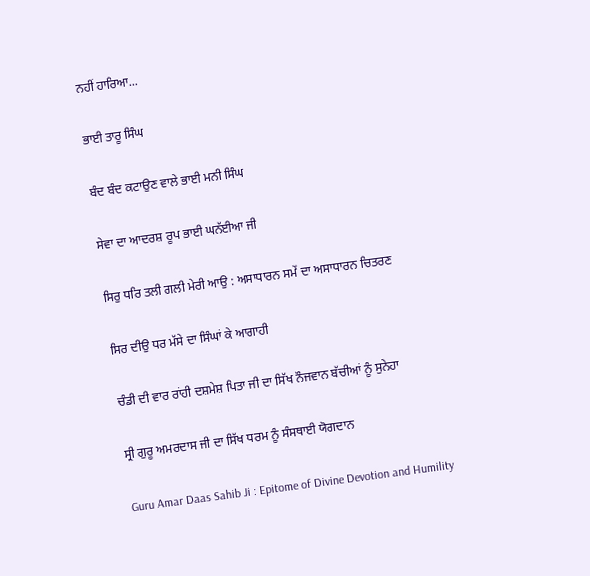ਨਹੀਂ ਹਾਰਿਆ...

ਭਾਈ ਤਾਰੂ ਸਿੰਘ

ਬੰਦ ਬੰਦ ਕਟਾਉਣ ਵਾਲੇ ਭਾਈ ਮਨੀ ਸਿੰਘ

ਸੇਵਾ ਦਾ ਆਦਰਸ਼ ਰੂਪ ਭਾਈ ਘਨੱਈਆ ਜੀ

ਸਿਰੁ ਧਰਿ ਤਲੀ ਗਲੀ ਮੇਰੀ ਆਉ : ਅਸਾਧਾਰਨ ਸਮੇਂ ਦਾ ਅਸਾਧਾਰਨ ਚਿਤਰਣ

ਸਿਰ ਦੀਉ ਧਰ ਮੱਸੇ ਦਾ ਸਿੰਘਾਂ ਕੇ ਆਗਾਹੀ

ਚੰਡੀ ਦੀ ਵਾਰ ਰਾਂਹੀ ਦਸ਼ਮੇਸ਼ ਪਿਤਾ ਜੀ ਦਾ ਸਿੱਖ ਨੌਜਵਾਨ ਬੱਚੀਆਂ ਨੂੰ ਸੁਨੇਹਾ

ਸ੍ਰੀ ਗੁਰੂ ਅਮਰਦਾਸ ਜੀ ਦਾ ਸਿੱਖ ਧਰਮ ਨੂੰ ਸੰਸਥਾਈ ਯੋਗਦਾਨ

Guru Amar Daas Sahib Ji : Epitome of Divine Devotion and Humility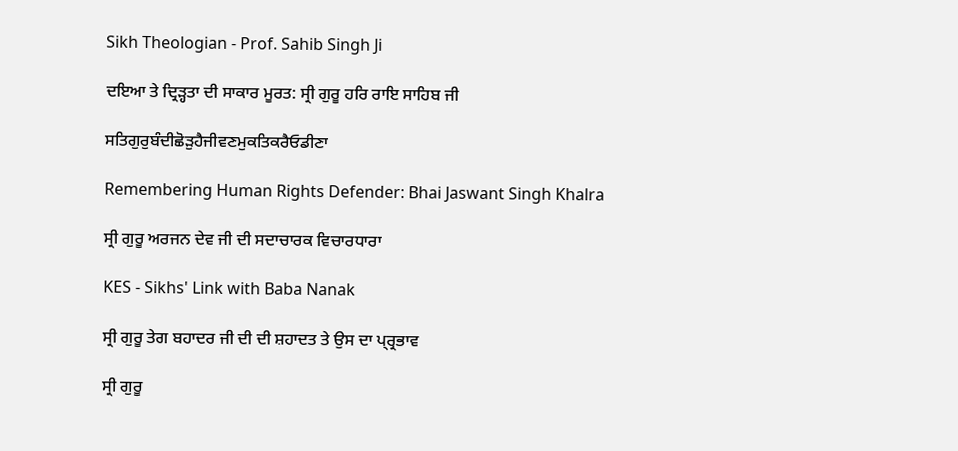Sikh Theologian - Prof. Sahib Singh Ji

ਦਇਆ ਤੇ ਦ੍ਰਿੜ੍ਹਤਾ ਦੀ ਸਾਕਾਰ ਮੂਰਤ: ਸ੍ਰੀ ਗੁਰੂ ਹਰਿ ਰਾਇ ਸਾਹਿਬ ਜੀ

ਸਤਿਗੁਰੁਬੰਦੀਛੋੜੁਹੈਜੀਵਣਮੁਕਤਿਕਰੈਓਡੀਣਾ

Remembering Human Rights Defender: Bhai Jaswant Singh Khalra

ਸ੍ਰੀ ਗੁਰੂ ਅਰਜਨ ਦੇਵ ਜੀ ਦੀ ਸਦਾਚਾਰਕ ਵਿਚਾਰਧਾਰਾ

KES - Sikhs' Link with Baba Nanak

ਸ੍ਰੀ ਗੁਰੂ ਤੇਗ ਬਹਾਦਰ ਜੀ ਦੀ ਦੀ ਸ਼ਹਾਦਤ ਤੇ ਉਸ ਦਾ ਪ੍ਰ੍ਰਭਾਵ

ਸ੍ਰੀ ਗੁਰੂ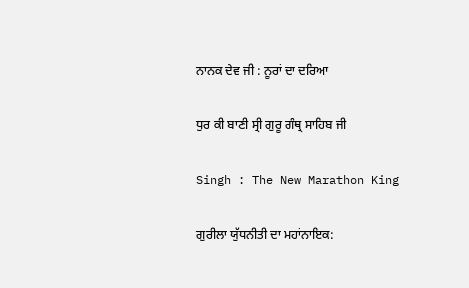ਨਾਨਕ ਦੇਵ ਜੀ : ਨੂਰਾਂ ਦਾ ਦਰਿਆ

ਧੁਰ ਕੀ ਬਾਣੀ ਸ੍ਰੀ ਗੁਰੂ ਗੰਥ੍ਰ ਸਾਹਿਬ ਜੀ

Singh : The New Marathon King

ਗੁਰੀਲਾ ਯੁੱਧਨੀਤੀ ਦਾ ਮਹਾਂਨਾਇਕ: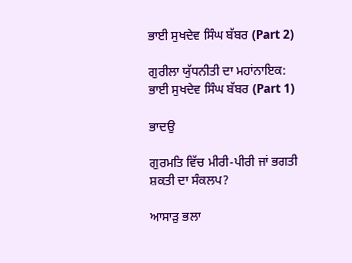ਭਾਈ ਸੁਖਦੇਵ ਸਿੰਘ ਬੱਬਰ (Part 2)

ਗੁਰੀਲਾ ਯੁੱਧਨੀਤੀ ਦਾ ਮਹਾਂਨਾਇਕ: ਭਾਈ ਸੁਖਦੇਵ ਸਿੰਘ ਬੱਬਰ (Part 1)

ਭਾਦਉ

ਗੁਰਮਤਿ ਵਿੱਚ ਮੀਰੀ-ਪੀਰੀ ਜਾਂ ਭਗਤੀ ਸ਼ਕਤੀ ਦਾ ਸੰਕਲਪ?

ਆਸਾੜੁ ਭਲਾ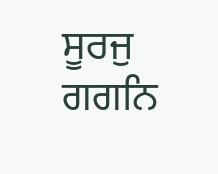ਸੂਰਜੁ ਗਗਨਿ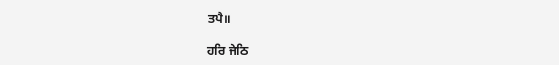ਤਪੈ॥

ਹਰਿ ਜੇਠਿ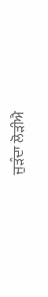ਜੁੜੰਦਾ ਲੋੜੀਐ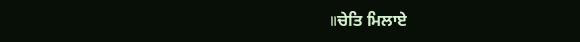॥ਚੇਤਿ ਮਿਲਾਏ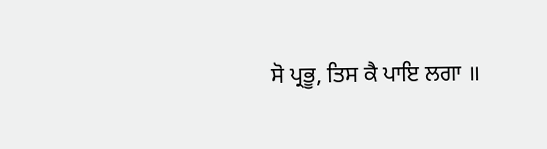ਸੋ ਪ੍ਰਭੂ, ਤਿਸ ਕੈ ਪਾਇ ਲਗਾ ॥